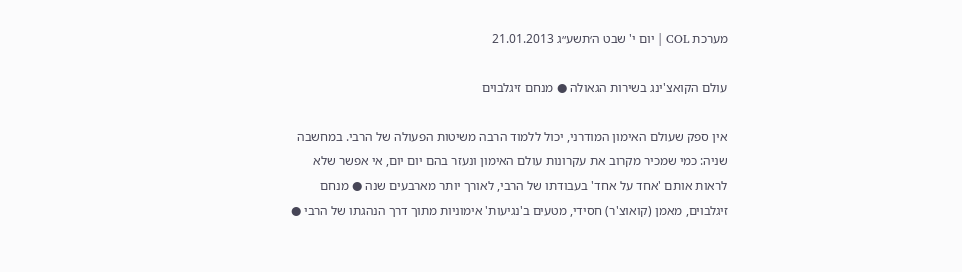מערכת COL | יום י' שבט ה׳תשע״ג 21.01.2013

עולם הקואצ'ינג בשירות הגאולה ● מנחם זיגלבוים

אין ספק שעולם האימון המודרני, יכול ללמוד הרבה משיטות הפעולה של הרבי. במחשבה שניה: כמי שמכיר מקרוב את עקרונות עולם האימון ונעזר בהם יום יום, אי אפשר שלא לראות אותם 'אחד על אחד' בעבודתו של הרבי, לאורך יותר מארבעים שנה ● מנחם זיגלבוים, מאמן (קואוצ'ר) חסידי, מטעים ב'נגיעות' אימוניות מתוך דרך הנהגתו של הרבי ●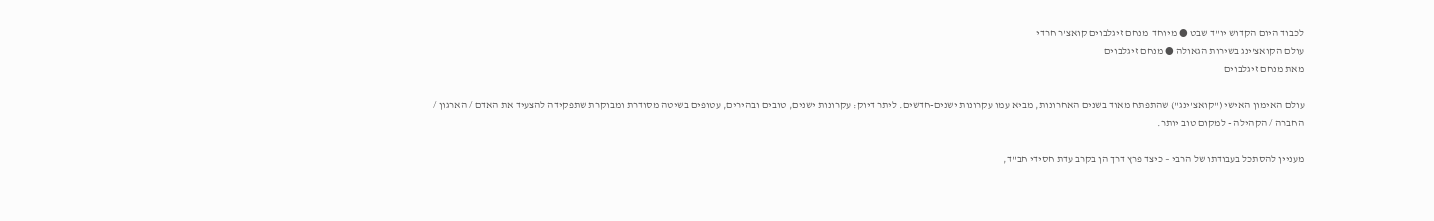לכבוד היום הקדוש יו"ד שבט ● מיוחד  מנחם זיגלבוים קואצ'ר חרדי
עולם הקואצ'ינג בשירות הגאולה ● מנחם זיגלבוים
מאת מנחם זיגלבוים

עולם האימון האישי ("קואצ'ינג") שהתפתח מאוד בשנים האחרונות, מביא עמו עקרונות ישנים-חדשים. ליתר דיוק: עקרונות ישנים, טובים ובהירים, עטופים בשיטה מסודרת ומבוקרת שתפקידה להצעיד את האדם / הארגון / החברה / הקהילה - למקום טוב יותר.

מעניין להסתכל בעבודתו של הרבי – כיצד פרץ דרך הן בקרב עדת חסידי חב"ד,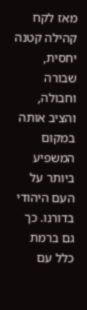מאז לקח קהילה קטנה יחסית, שבורה וחבולה, והציב אותה במקום המשפיע ביותר על העם היהודי בדורנו. כך גם ברמת כלל עם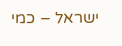ישראל – כמי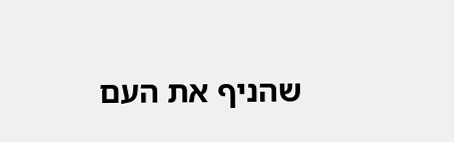שהניף את העם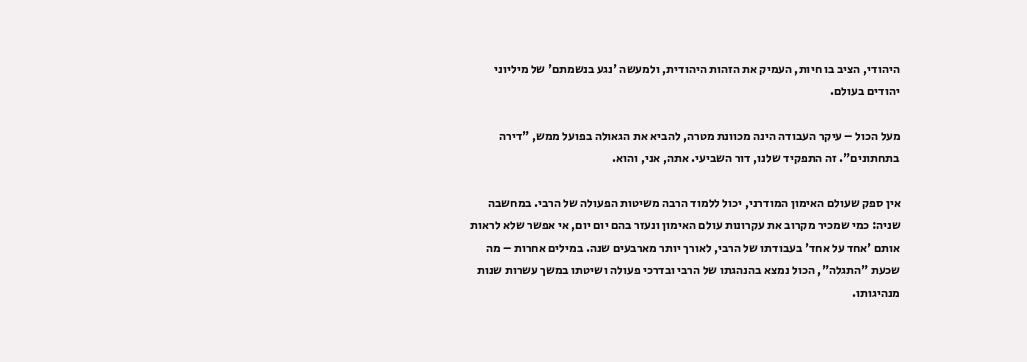היהודי, הציב בו חיות, העמיק את הזהות היהודית, ולמעשה 'נגע בנשמתם' של מיליוני יהודים בעולם.

מעל הכול – עיקר העבודה הינה מכוונת מטרה, להביא את הגאולה בפועל ממש, "דירה בתחתונים". זה התפקיד שלנו, דור השביעי. אתה, אני, והוא.

אין ספק שעולם האימון המודרני, יכול ללמוד הרבה משיטות הפעולה של הרבי. במחשבה שניה: כמי שמכיר מקרוב את עקרונות עולם האימון ונעזר בהם יום יום, אי אפשר שלא לראות אותם 'אחד על אחד' בעבודתו של הרבי, לאורך יותר מארבעים שנה. במילים אחרות – מה שכעת "התגלה", הכול נמצא בהנהגתו של הרבי ובדרכי פעולה ושיטתו במשך עשרות שנות מנהיגותו.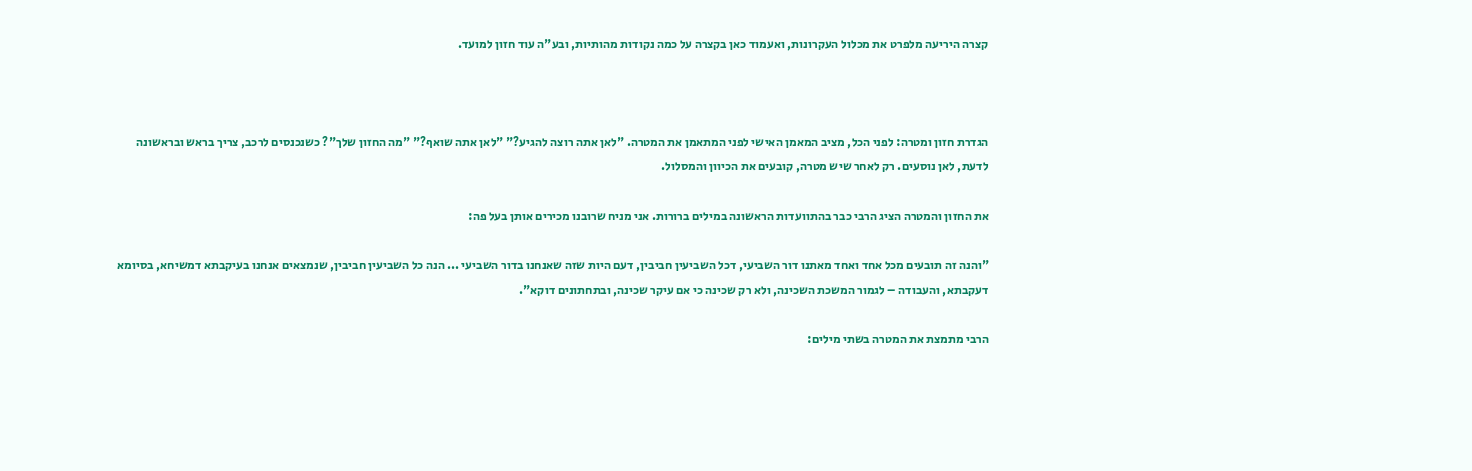קצרה היריעה מלפרט את מכלול העקרונות, ואעמוד כאן בקצרה על כמה נקודות מהותיות, ובע"ה עוד חזון למועד.



הגדרת חזון ומטרה: לפני הכל, מציב המאמן האישי לפני המתאמן את המטרה. "לאן אתה רוצה להגיע?" "לאן אתה שואף?" "מה החזון שלך"? כשנכנסים לרכב, צריך בראש ובראשונה לדעת, לאן נוסעים. רק לאחר שיש מטרה, קובעים את הכיוון והמסלול.

את החזון והמטרה הציג הרבי כבר בהתוועדות הראשונה במילים ברורות. אני מניח שרובנו מכירים אותן בעל פה:

"והנה זה תובעים מכל אחד ואחד מאתנו דור השביעי, דכל השביעין חביבין, דעם היות שזה שאנחנו בדור השביעי ... הנה כל השביעין חביבין, שנמצאים אנחנו בעיקבתא דמשיחא, בסיומא דעקבתא, והעבודה – לגמור המשכת השכינה, ולא רק שכינה כי אם עיקר שכינה, ובתחתונים דוקא".

הרבי מתמצת את המטרה בשתי מילים: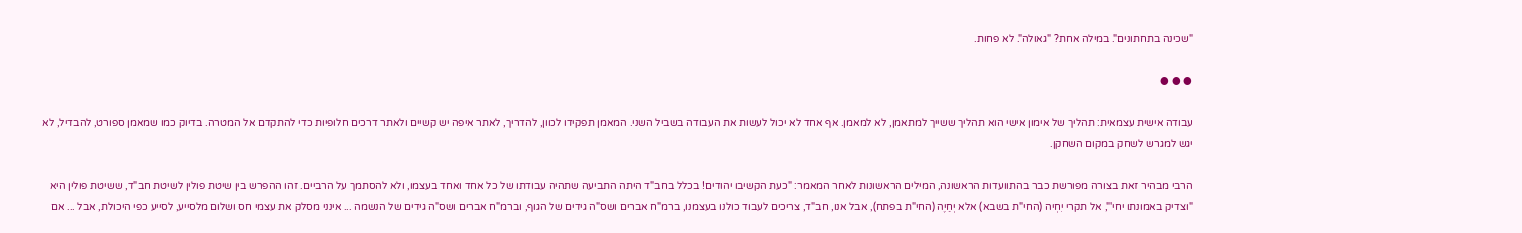"שכינה בתחתונים". במילה אחת? "גאולה". לא פחות.

● ● ●

עבודה אישית עצמאית: תהליך של אימון אישי הוא תהליך ששייך למתאמן, לא למאמן. אף אחד לא יכול לעשות את העבודה בשביל השני. המאמן תפקידו לכוון, להדריך, לאתר איפה יש קשיים ולאתר דרכים חלופיות כדי להתקדם אל המטרה. בדיוק כמו שמאמן ספורט, להבדיל, לא יגש למגרש לשחק במקום השחקן.

הרבי מבהיר זאת בצורה מפורשת כבר בהתוועדות הראשונה, המילים הראשונות לאחר המאמר: "כעת הקשיבו יהודים! בכלל בחב"ד היתה התביעה שתהיה עבודתו של כל אחד ואחד בעצמו, ולא להסתמך על הרביים. זהו ההפרש בין שיטת פולין לשיטת חב"ד, ששיטת פולין היא "וצדיק באמונתו יחי'", אל תקרי יִחְיה (החי"ת בשבא) אלא יְחַיֶה (החי"ת בפתח), אבל אנו, חב"ד, צריכים לעבוד כולנו בעצמנו, ברמ"ח אברים ושס"ה גידים של הגוף, וברמ"ח אברים ושס"ה גידים של הנשמה ... אינני מסלק את עצמי חס ושלום מלסייע, לסייע כפי היכולת, אבל ... אם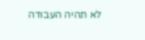לא תהיה העבודה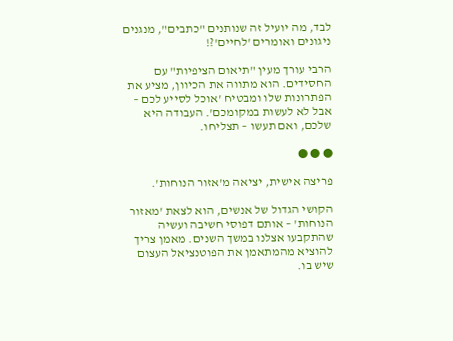לבד, מה יועיל זה שנותנים "כתבים", מנגנים ניגונים ואומרים 'לחיים'?!

הרבי עורך מעין "תיאום הציפיות" עם החסידים. הוא מתווה את הכיוון, מציע את הפתרונות שלו ומבטיח 'אוכל לסייע לכם – אבל לא לעשות במקומכם'. העבודה היא שלכם, ואם תעשו – תצליחו.

● ● ●

פריצה אישית, יציאה מ'אזור הנוחות'.

הקושי הגדול של אנשים, הוא לצאת 'מאזור הנוחות' – אותם דפוסי חשיבה ועשיה שהתקבעו אצלנו במשך השנים. מאמן צריך להוציא מהמתאמן את הפוטנציאל העצום שיש בו.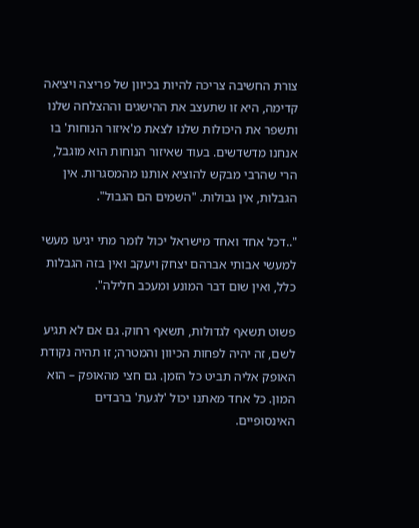צורת החשיבה צריכה להיות בכיוון של פריצה ויציאה קדימה, היא זו שתעצב את ההישגים וההצלחה שלנו ותשפר את היכולות שלנו לצאת מ'איזור הנוחות' בו אנחנו מדשדשים. בעוד שאיזור הנוחות הוא מוגבל, הרי שהרבי מבקש להוציא אותנו מהמסגרות. אין הגבלות, אין גבולות. "השמים הם הגבול".

"..דכל אחד ואחד מישראל יכול לומר מתי יגיעו מעשי למעשי אבותי אברהם יצחק ויעקב ואין בזה הגבלות כלל, ואין שום דבר המונע ומעכב חלילה".

פשוט תשאף לגדולות, תשאף רחוק. גם אם לא תגיע לשם, זה יהיה לפחות הכיוון והמטרה; זו תהיה נקודת האופק אליה תביט כל הזמן. גם חצי מהאופק – הוא המון. כל אחד מאתנו יכול 'לגעת' ברבדים האינסופיים.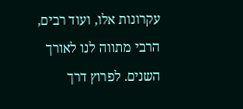עקרונות אלו, ועוד רבים, הרבי מתווה לנו לאורך השנים. לפרוץ דרך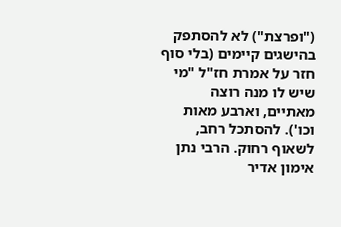("ופרצת") לא להסתפק בהישגים קיימים (בלי סוף חזר על אמרת חז"ל "מי שיש לו מנה רוצה מאתיים, וארבע מאות וכו'). להסתכל רחב, לשאוף רחוק. הרבי נתן אימון אדיר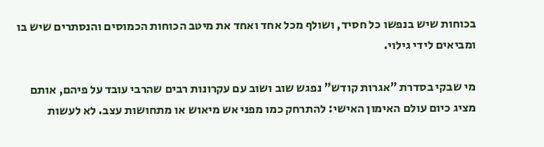בכוחות שיש בנפשו כל חסיד, ושולף מכל אחד ואחד את מיטב הכוחות הכמוסים והנסתרים שיש בו ומביאים לידי גילוי.

מי שבקי בסדרת "אגרות קודש" נפגש שוב ושוב עם עקרונות רבים שהרבי עובד על פיהם, אותם מציג כיום עולם האימון האישי: להתרחק כמו מפני אש מיאוש או מתחושות עצב. לא לעשות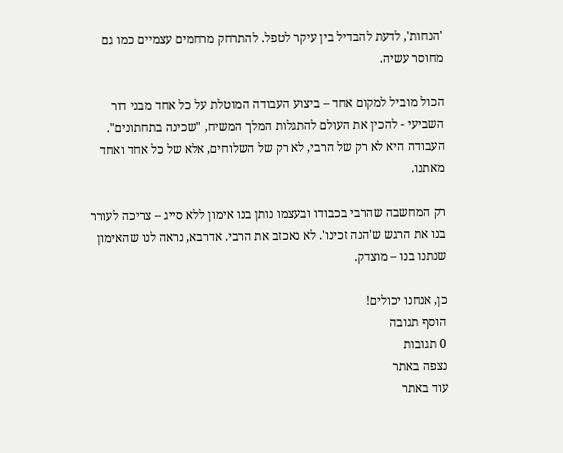'הנחות', לדעת להבדיל בין עיקר לטפל. להתרחק מרחמים עצמיים כמו גם מחוסר עשיה.

הכול מוביל למקום אחד – ביצוע העבודה המוטלת על כל אחד מבני דור השביעי - להכין את העולם להתגלות המלך המשיח, "שכינה בתחתונים". העבודה היא לא רק של הרבי, לא רק של השלוחים, אלא של כל אחד ואחד מאתנו.

רק המחשבה שהרבי בכבודו ובעצמו נותן בנו אימון ללא סייג – צריכה לעורר בנו את הרגש ש'הנה זכינו'. לא נאכזב את הרבי. אדרבא, נראה לנו שהאימון שנתנו בנו – מוצדק.

כן, אנחנו יכולים!
הוסף תגובה
0 תגובות
נצפה באתר
עוד באתר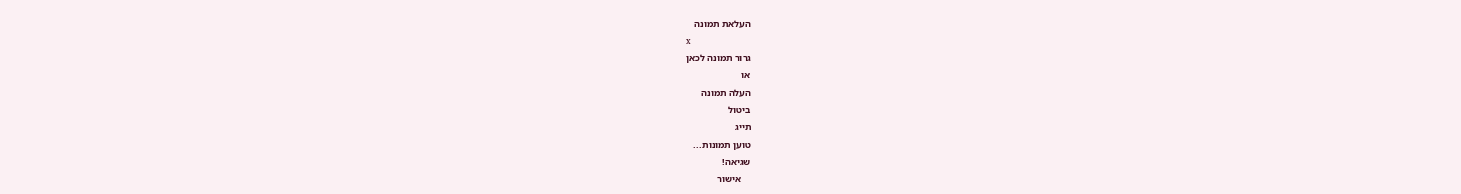העלאת תמונה
x
גרור תמונה לכאן
או
העלה תמונה
ביטול
תייג
טוען תמונות...
שגיאה!
    אישור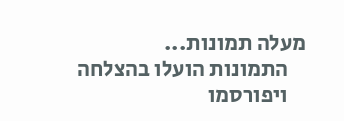מעלה תמונות...
    התמונות הועלו בהצלחה
    ויפורסמו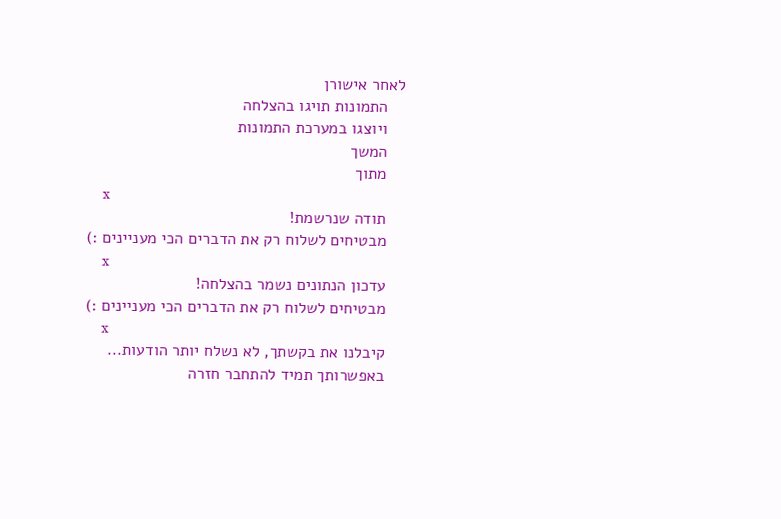לאחר אישורן
    התמונות תויגו בהצלחה
    ויוצגו במערכת התמונות
    המשך
    מתוך
    x
    תודה שנרשמת!
    מבטיחים לשלוח רק את הדברים הכי מעניינים :)
    x
    עדכון הנתונים נשמר בהצלחה!
    מבטיחים לשלוח רק את הדברים הכי מעניינים :)
    x
    קיבלנו את בקשתך, לא נשלח יותר הודעות...
    באפשרותך תמיד להתחבר חזרה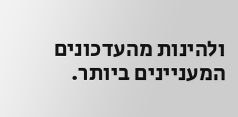ולהינות מהעדכונים המעניינים ביותר.